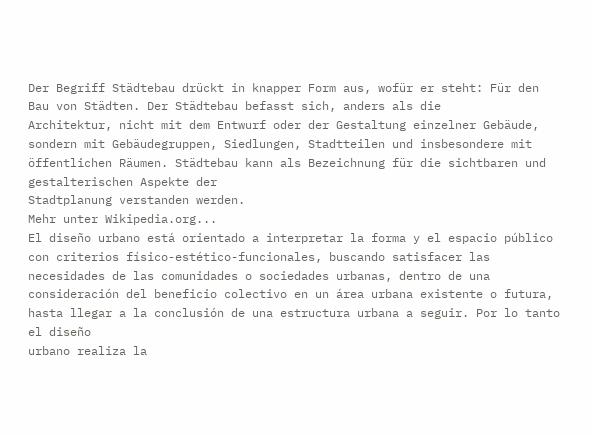Der Begriff Städtebau drückt in knapper Form aus, wofür er steht: Für den Bau von Städten. Der Städtebau befasst sich, anders als die
Architektur, nicht mit dem Entwurf oder der Gestaltung einzelner Gebäude, sondern mit Gebäudegruppen, Siedlungen, Stadtteilen und insbesondere mit öffentlichen Räumen. Städtebau kann als Bezeichnung für die sichtbaren und gestalterischen Aspekte der
Stadtplanung verstanden werden.
Mehr unter Wikipedia.org...
El diseño urbano está orientado a interpretar la forma y el espacio público con criterios físico-estético-funcionales, buscando satisfacer las necesidades de las comunidades o sociedades urbanas, dentro de una consideración del beneficio colectivo en un área urbana existente o futura, hasta llegar a la conclusión de una estructura urbana a seguir. Por lo tanto el diseño
urbano realiza la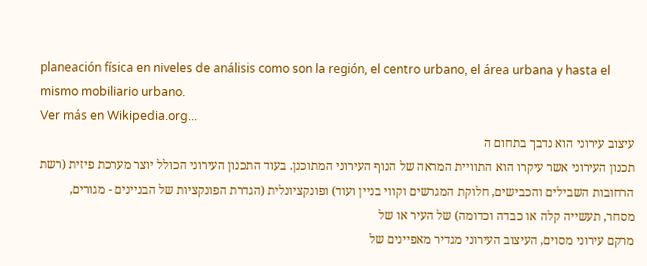planeación física en niveles de análisis como son la región, el centro urbano, el área urbana y hasta el mismo mobiliario urbano.
Ver más en Wikipedia.org...
עיצוב עירוני הוא נדבך בתחום ה
תכנון העירוני אשר עיקרו הוא התוויית המראה של הנוף העירוני המתוכנן. בעוד התכנון העירוני הכולל יוצר מערכת פיזית (רשת הרחובות השבילים והכבישים, חלוקת המגרשים וקווי בניין ועוד) ופונקציונלית (הגדרת הפונקציות של הבניינים - מגורים, מסחר, תעשייה קלה או כבדה וכדומה) של העיר או של
מרקם עירוני מסוים, העיצוב העירוני מגדיר מאפיינים של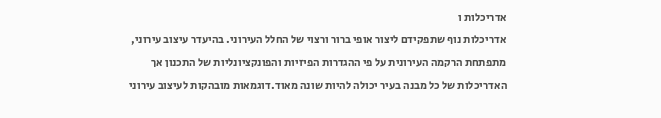אדריכלות ו
אדריכלות נוף שתפקידם ליצור אופי ברור ורצוי של החלל העירוני. בהיעדר עיצוב עירוני, מתפתחת הרקמה העירונית על פי ההגדרות הפיזיות והפונקציונליות של התכנון אך האדריכלות של כל מבנה בעיר יכולה להיות שונה מאוד.דוגמאות מובהקות לעיצוב עירוני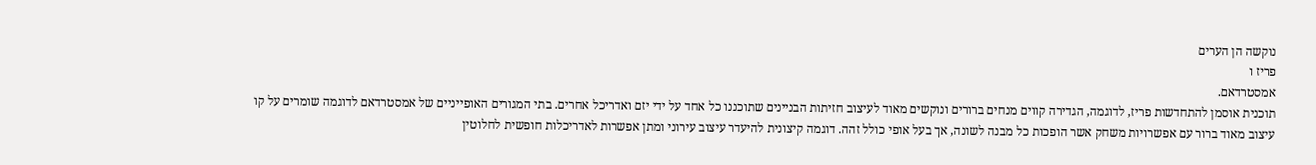נוקשה הן הערים
פריז ו
אמסטרדאם.
תוכנית אוסמן להתחדשות פריז, לדוגמה, הגדירה קווים מנחים ברורים ונוקשים מאוד לעיצוב חזיתות הבניינים שתוכננו כל אחד על ידי יזם ואדריכל אחרים. בתי המגורים האופייניים של אמסטרדאם לדוגמה שומרים על קו עיצוב מאוד ברור עם אפשרויות משחק אשר הופכות כל מבנה לשונה, אך בעל אופי כולל זהה. דוגמה קיצונית להיעדר עיצוב עירוני ומתן אפשרות לאדריכלות חופשית לחלוטין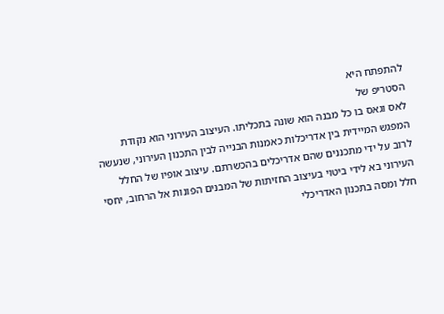להתפתח היא
הסטריפ של
לאס וגאס בו כל מבנה הוא שונה בתכליתו. העיצוב העירוני הוא נקודת המפגש המיידית בין אדריכלות כאמנות הבנייה לבין התכנון העירוני, שנעשה לרוב על ידי מתכננים שהם אדריכלים בהכשרתם. עיצוב אופיו של החלל העירוני בא לידי ביטוי בעיצוב החזיתות של המבנים הפונות אל הרחוב, יחסי חלל ומסה בתכנון האדריכלי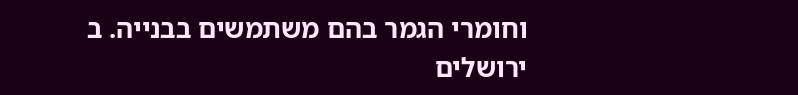וחומרי הגמר בהם משתמשים בבנייה. ב
ירושלים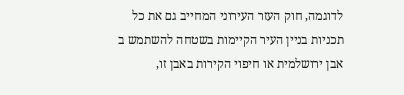לדוגמה, חוק העזר העירוני המחייב גם את כל
תכניות בניין העיר הקיימות בשטחה להשתמש ב
אבן ירושלמית או חיפוי הקירות באבן זו,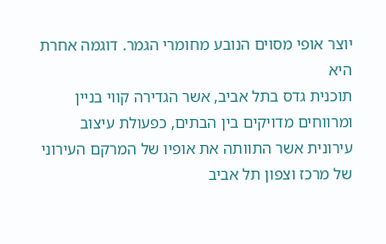יוצר אופי מסוים הנובע מחומרי הגמר. דוגמה אחרת היא
תוכנית גדס בתל אביב, אשר הגדירה קווי בניין ומרווחים מדויקים בין הבתים, כפעולת עיצוב עירונית אשר התוותה את אופיו של המרקם העירוני של מרכז וצפון תל אביב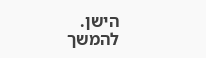הישן.
להמשך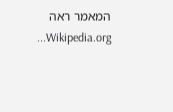המאמר ראה Wikipedia.org...